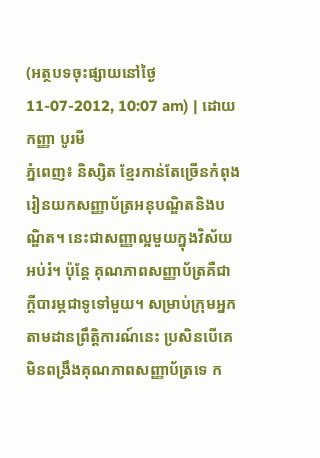(អត្ថបទចុះផ្សាយនៅថ្ងៃ 11-07-2012, 10:07 am) | ដោយ កញ្ញា បូរមី
ភ្នំពេញ៖ និស្សិត ខ្មែរកាន់តែច្រើនកំពុងរៀនយកសញ្ញាប័ត្រអនុបណ្ឌិតនិងបណ្ឌិត។ នេះជាសញ្ញាល្អមួយក្នុងវិស័យអប់រំ។ ប៉ុន្តែ គុណភាពសញ្ញាប័ត្រគឺជាក្តីបារម្ភជាទូទៅមួយ។ សម្រាប់ក្រុមអ្នកតាមដានព្រឹត្តិការណ៍នេះ ប្រសិនបើគេមិនពង្រឹងគុណភាពសញ្ញាប័ត្រទេ ក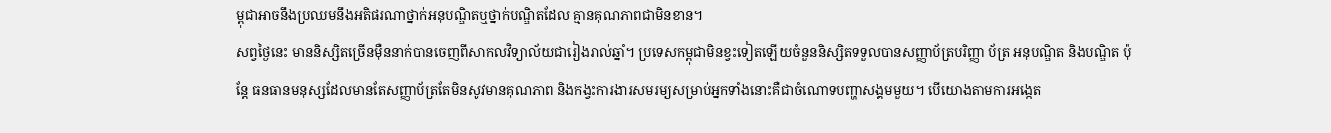ម្ពុជាអាចនឹងប្រឈមនឹងអតិផរណាថ្នាក់អនុបណ្ឌិតឬថ្នាក់បណ្ឌិតដែល គ្មានគុណភាពជាមិនខាន។
សព្វថ្ងៃនេះ មាននិស្សិតច្រើនម៉ឺននាក់បានចេញពីសាកលវិទ្យាល័យជារៀងរាល់ឆ្នាំ។ ប្រទេសកម្ពុជាមិនខ្វះទៀតឡើយចំនួននិស្សិតទទួលបានសញ្ញាប័ត្របរិញ្ញា ប័ត្រ អនុបណ្ឌិត និងបណ្ឌិត ប៉ុន្តែ ធនធានមនុស្សដែលមានតែសញ្ញាប័ត្រតែមិនសូវមានគុណភាព និងកង្វះការងារសមរម្យសម្រាប់អ្នកទាំងនោះគឺជាចំណោទបញ្ហាសង្គមមួយ។ បើយោងតាមការអង្កេត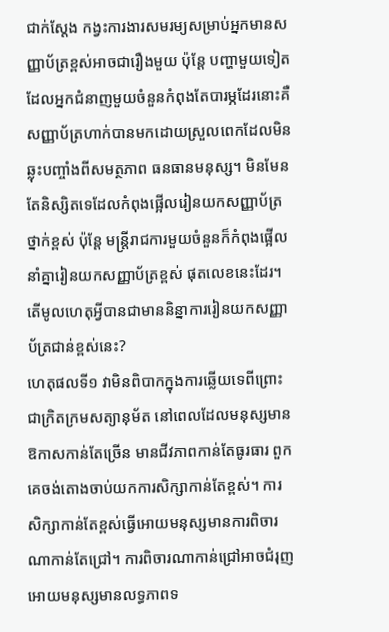ជាក់ស្តែង កង្វះការងារសមរម្យសម្រាប់អ្នកមានសញ្ញាប័ត្រខ្ពស់អាចជារឿងមួយ ប៉ុន្តែ បញ្ហាមួយទៀតដែលអ្នកជំនាញមួយចំនួនកំពុងតែបារម្ភដែរនោះគឺ សញ្ញាប័ត្រហាក់បានមកដោយស្រួលពេកដែលមិនឆ្លុះបញ្ចាំងពីសមត្ថភាព ធនធានមនុស្ស។ មិនមែនតែនិស្សិតទេដែលកំពុងផ្អើលរៀនយកសញ្ញាប័ត្រថ្នាក់ខ្ពស់ ប៉ុន្តែ មន្ត្រីរាជការមួយចំនួនក៏កំពុងផ្អើលនាំគ្នារៀនយកសញ្ញាប័ត្រខ្ពស់ ផុតលេខនេះដែរ។
តើមូលហេតុអ្វីបានជាមាននិន្នាការរៀនយកសញ្ញាប័ត្រជាន់ខ្ពស់នេះ?
ហេតុផលទី១ វាមិនពិបាកក្នុងការឆ្លើយទេពីព្រោះជាក្រិតក្រមសត្យានុម័ត នៅពេលដែលមនុស្សមានឱកាសកាន់តែច្រើន មានជីវភាពកាន់តែធូរធារ ពួកគេចង់តោងចាប់យកការសិក្សាកាន់តែខ្ពស់។ ការសិក្សាកាន់តែខ្ពស់ធ្វើអោយមនុស្សមានការពិចារណាកាន់តែជ្រៅ។ ការពិចារណាកាន់ជ្រៅអាចជំរុញអោយមនុស្សមានលទ្ធភាពទ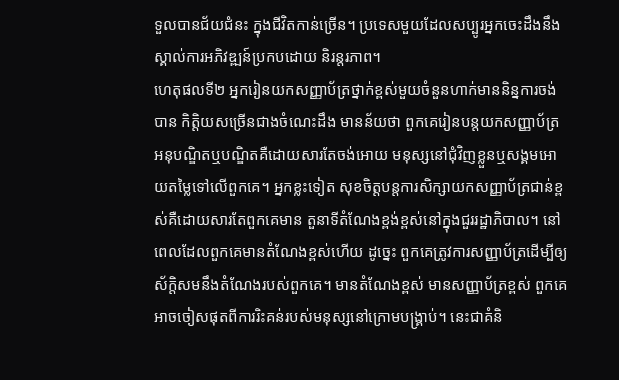ទួលបានជ័យជំនះ ក្នុងជីវិតកាន់ច្រើន។ ប្រទេសមួយដែលសប្បូរអ្នកចេះដឹងនឹងស្គាល់ការអភិវឌ្ឍន៍ប្រកបដោយ និរន្តរភាព។
ហេតុផលទី២ អ្នករៀនយកសញ្ញាប័ត្រថ្នាក់ខ្ពស់មួយចំនួនហាក់មាននិន្នការចង់បាន កិត្តិយសច្រើនជាងចំណេះដឹង មានន័យថា ពួកគេរៀនបន្តយកសញ្ញាប័ត្រអនុបណ្ឌិតឬបណ្ឌិតគឺដោយសារតែចង់អោយ មនុស្សនៅជុំវិញខ្លួនឬសង្គមអោយតម្លៃទៅលើពួកគេ។ អ្នកខ្លះទៀត សុខចិត្តបន្តការសិក្សាយកសញ្ញាប័ត្រជាន់ខ្ពស់គឺដោយសារតែពួកគេមាន តួនាទីតំណែងខ្ពង់ខ្ពស់នៅក្នុងជួររដ្ឋាភិបាល។ នៅពេលដែលពួកគេមានតំណែងខ្ពស់ហើយ ដូច្នេះ ពួកគេត្រូវការសញ្ញាប័ត្រដើម្បីឲ្យស័ក្តិសមនឹងតំណែងរបស់ពួកគេ។ មានតំណែងខ្ពស់ មានសញ្ញាប័ត្រខ្ពស់ ពួកគេអាចចៀសផុតពីការរិះគន់របស់មនុស្សនៅក្រោមបង្គ្រាប់។ នេះជាគំនិ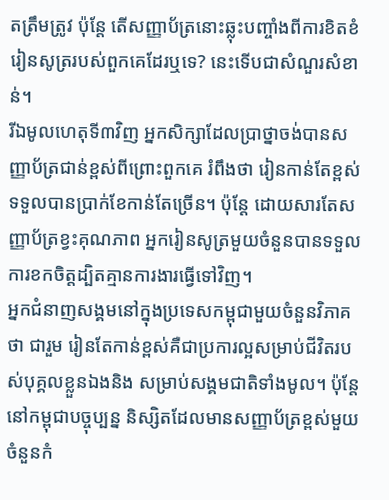តត្រឹមត្រូវ ប៉ុន្តែ តើសញ្ញាប័ត្រនោះឆ្លុះបញ្ចាំងពីការខិតខំរៀនសូត្ររបស់ពួកគេដែរឬទេ? នេះទើបជាសំណួរសំខាន់។
រីឯមូលហេតុទី៣វិញ អ្នកសិក្សាដែលប្រាថ្នាចង់បានសញ្ញាប័ត្រជាន់ខ្ពស់ពីព្រោះពួកគេ រំពឹងថា រៀនកាន់តែខ្ពស់ទទួលបានប្រាក់ខែកាន់តែច្រើន។ ប៉ុន្តែ ដោយសារតែសញ្ញាប័ត្រខ្វះគុណភាព អ្នករៀនសូត្រមួយចំនួនបានទទួលការខកចិត្តដ្បិតគ្មានការងារធ្វើទៅវិញ។
អ្នកជំនាញសង្គមនៅក្នុងប្រទេសកម្ពុជាមួយចំនួនវិភាគថា ជារួម រៀនតែកាន់ខ្ពស់គឺជាប្រការល្អសម្រាប់ជីវិតរបស់បុគ្គលខ្លួនឯងនិង សម្រាប់សង្គមជាតិទាំងមូល។ ប៉ុន្តែ នៅកម្ពុជាបច្ចុប្បន្ន និស្សិតដែលមានសញ្ញាប័ត្រខ្ពស់មួយចំនួនកំ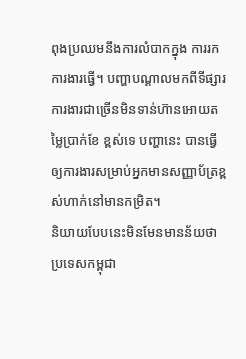ពុងប្រឈមនឹងការលំបាកក្នុង ការរកការងារធ្វើ។ បញ្ហាបណ្តាលមកពីទីផ្សារការងារជាច្រើនមិនទាន់ហ៊ានអោយតម្លៃប្រាក់ខែ ខ្ពស់ទេ បញ្ហានេះ បានធ្វើឲ្យការងារសម្រាប់អ្នកមានសញ្ញាប័ត្រខ្ពស់ហាក់នៅមានកម្រិត។
និយាយបែបនេះមិនមែនមានន័យថា ប្រទេសកម្ពុជា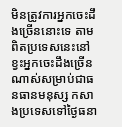មិនត្រូវការអ្នកចេះដឹងច្រើននោះទេ តាមពិតប្រទេសនេះនៅខ្វះអ្នកចេះដឹងច្រើនណាស់សម្រាប់ជាធនធានមនុស្ស កសាងប្រទេសទៅថ្ងៃធនា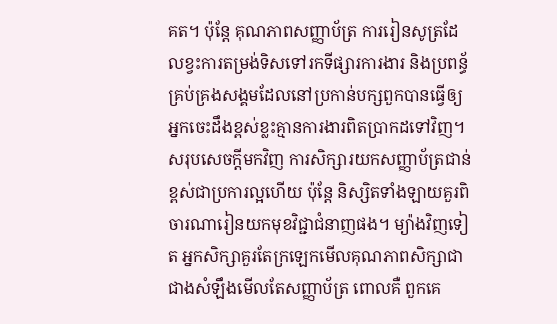គត។ ប៉ុន្តែ គុណភាពសញ្ញាប័ត្រ ការរៀនសូត្រដែលខ្វះការតម្រង់ទិសទៅរកទីផ្សារការងារ និងប្រពន្ធ័គ្រប់គ្រងសង្គមដែលនៅប្រកាន់បក្សពួកបានធ្វើឲ្យ អ្នកចេះដឹងខ្ពស់ខ្លះគ្មានការងារពិតប្រាកដទៅវិញ។
សរុបសេចក្តីមកវិញ ការសិក្សារយកសញ្ញាប័ត្រជាន់ខ្ពស់ជាប្រការល្អហើយ ប៉ុន្តែ និស្សិតទាំងឡាយគួរពិចារណារៀនយកមុខវិជ្ជាជំនាញផង។ ម្យ៉ាងវិញទៀត អ្នកសិក្សាគួរតែក្រឡេកមើលគុណភាពសិក្សាជាជាងសំឡឹងមើលតែសញ្ញាប័ត្រ ពោលគឺ ពួកគេ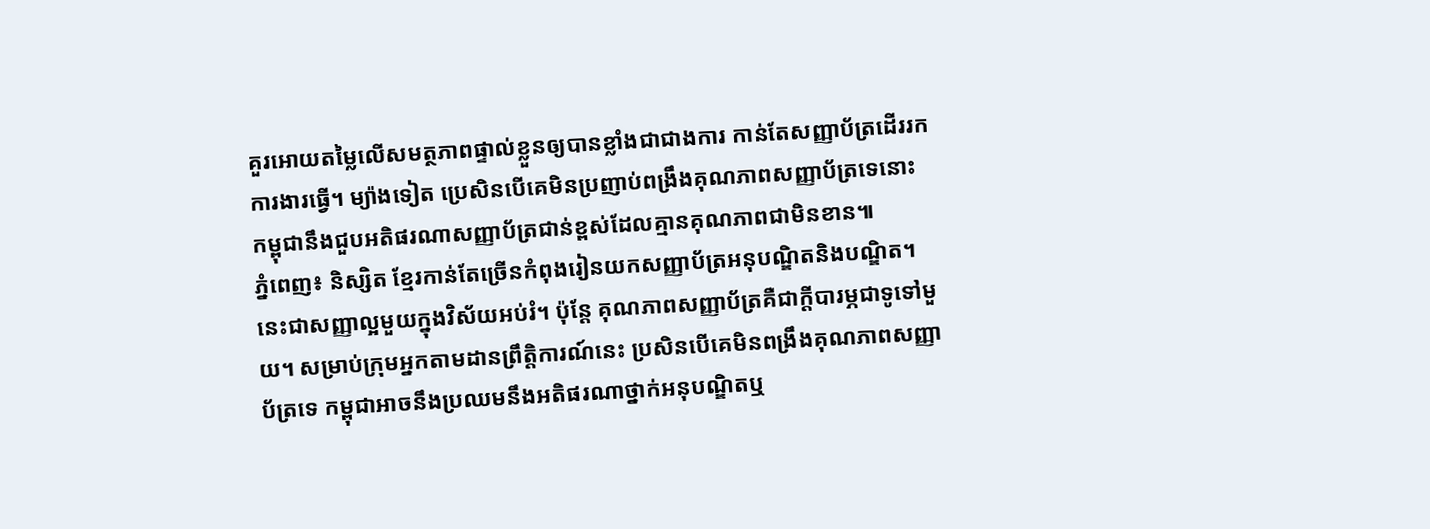គួរអោយតម្លៃលើសមត្ថភាពផ្ទាល់ខ្លួនឲ្យបានខ្លាំងជាជាងការ កាន់តែសញ្ញាប័ត្រដើររកការងារធ្វើ។ ម្យ៉ាងទៀត ប្រេសិនបើគេមិនប្រញាប់ពង្រឹងគុណភាពសញ្ញាប័ត្រទេនោះ កម្ពុជានឹងជួបអតិផរណាសញ្ញាប័ត្រជាន់ខ្ពស់ដែលគ្មានគុណភាពជាមិនខាន៕
ភ្នំពេញ៖ និស្សិត ខ្មែរកាន់តែច្រើនកំពុងរៀនយកសញ្ញាប័ត្រអនុបណ្ឌិតនិងបណ្ឌិត។ នេះជាសញ្ញាល្អមួយក្នុងវិស័យអប់រំ។ ប៉ុន្តែ គុណភាពសញ្ញាប័ត្រគឺជាក្តីបារម្ភជាទូទៅមួយ។ សម្រាប់ក្រុមអ្នកតាមដានព្រឹត្តិការណ៍នេះ ប្រសិនបើគេមិនពង្រឹងគុណភាពសញ្ញាប័ត្រទេ កម្ពុជាអាចនឹងប្រឈមនឹងអតិផរណាថ្នាក់អនុបណ្ឌិតឬ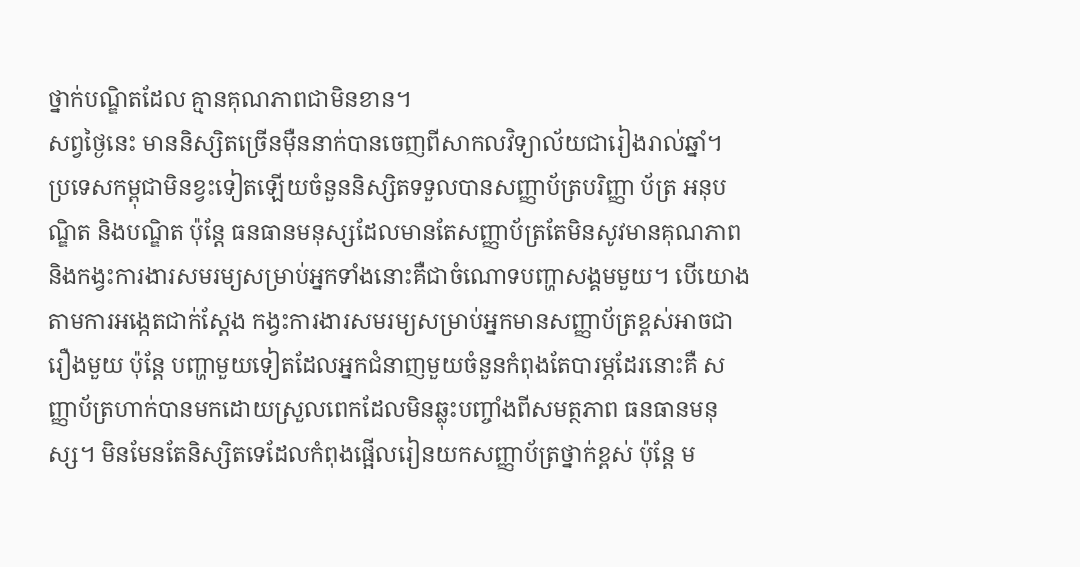ថ្នាក់បណ្ឌិតដែល គ្មានគុណភាពជាមិនខាន។
សព្វថ្ងៃនេះ មាននិស្សិតច្រើនម៉ឺននាក់បានចេញពីសាកលវិទ្យាល័យជារៀងរាល់ឆ្នាំ។ ប្រទេសកម្ពុជាមិនខ្វះទៀតឡើយចំនួននិស្សិតទទួលបានសញ្ញាប័ត្របរិញ្ញា ប័ត្រ អនុបណ្ឌិត និងបណ្ឌិត ប៉ុន្តែ ធនធានមនុស្សដែលមានតែសញ្ញាប័ត្រតែមិនសូវមានគុណភាព និងកង្វះការងារសមរម្យសម្រាប់អ្នកទាំងនោះគឺជាចំណោទបញ្ហាសង្គមមួយ។ បើយោងតាមការអង្កេតជាក់ស្តែង កង្វះការងារសមរម្យសម្រាប់អ្នកមានសញ្ញាប័ត្រខ្ពស់អាចជារឿងមួយ ប៉ុន្តែ បញ្ហាមួយទៀតដែលអ្នកជំនាញមួយចំនួនកំពុងតែបារម្ភដែរនោះគឺ សញ្ញាប័ត្រហាក់បានមកដោយស្រួលពេកដែលមិនឆ្លុះបញ្ចាំងពីសមត្ថភាព ធនធានមនុស្ស។ មិនមែនតែនិស្សិតទេដែលកំពុងផ្អើលរៀនយកសញ្ញាប័ត្រថ្នាក់ខ្ពស់ ប៉ុន្តែ ម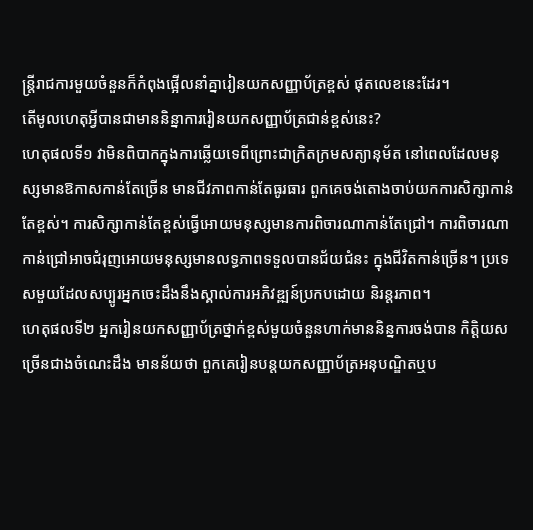ន្ត្រីរាជការមួយចំនួនក៏កំពុងផ្អើលនាំគ្នារៀនយកសញ្ញាប័ត្រខ្ពស់ ផុតលេខនេះដែរ។
តើមូលហេតុអ្វីបានជាមាននិន្នាការរៀនយកសញ្ញាប័ត្រជាន់ខ្ពស់នេះ?
ហេតុផលទី១ វាមិនពិបាកក្នុងការឆ្លើយទេពីព្រោះជាក្រិតក្រមសត្យានុម័ត នៅពេលដែលមនុស្សមានឱកាសកាន់តែច្រើន មានជីវភាពកាន់តែធូរធារ ពួកគេចង់តោងចាប់យកការសិក្សាកាន់តែខ្ពស់។ ការសិក្សាកាន់តែខ្ពស់ធ្វើអោយមនុស្សមានការពិចារណាកាន់តែជ្រៅ។ ការពិចារណាកាន់ជ្រៅអាចជំរុញអោយមនុស្សមានលទ្ធភាពទទួលបានជ័យជំនះ ក្នុងជីវិតកាន់ច្រើន។ ប្រទេសមួយដែលសប្បូរអ្នកចេះដឹងនឹងស្គាល់ការអភិវឌ្ឍន៍ប្រកបដោយ និរន្តរភាព។
ហេតុផលទី២ អ្នករៀនយកសញ្ញាប័ត្រថ្នាក់ខ្ពស់មួយចំនួនហាក់មាននិន្នការចង់បាន កិត្តិយសច្រើនជាងចំណេះដឹង មានន័យថា ពួកគេរៀនបន្តយកសញ្ញាប័ត្រអនុបណ្ឌិតឬប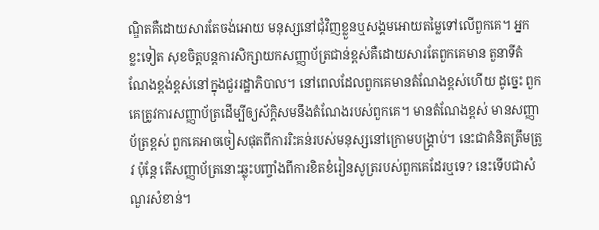ណ្ឌិតគឺដោយសារតែចង់អោយ មនុស្សនៅជុំវិញខ្លួនឬសង្គមអោយតម្លៃទៅលើពួកគេ។ អ្នកខ្លះទៀត សុខចិត្តបន្តការសិក្សាយកសញ្ញាប័ត្រជាន់ខ្ពស់គឺដោយសារតែពួកគេមាន តួនាទីតំណែងខ្ពង់ខ្ពស់នៅក្នុងជួររដ្ឋាភិបាល។ នៅពេលដែលពួកគេមានតំណែងខ្ពស់ហើយ ដូច្នេះ ពួកគេត្រូវការសញ្ញាប័ត្រដើម្បីឲ្យស័ក្តិសមនឹងតំណែងរបស់ពួកគេ។ មានតំណែងខ្ពស់ មានសញ្ញាប័ត្រខ្ពស់ ពួកគេអាចចៀសផុតពីការរិះគន់របស់មនុស្សនៅក្រោមបង្គ្រាប់។ នេះជាគំនិតត្រឹមត្រូវ ប៉ុន្តែ តើសញ្ញាប័ត្រនោះឆ្លុះបញ្ចាំងពីការខិតខំរៀនសូត្ររបស់ពួកគេដែរឬទេ? នេះទើបជាសំណួរសំខាន់។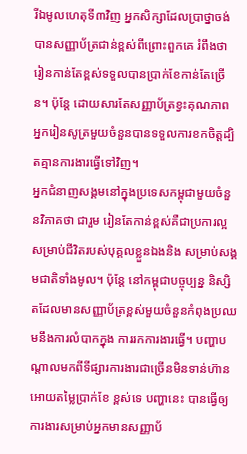រីឯមូលហេតុទី៣វិញ អ្នកសិក្សាដែលប្រាថ្នាចង់បានសញ្ញាប័ត្រជាន់ខ្ពស់ពីព្រោះពួកគេ រំពឹងថា រៀនកាន់តែខ្ពស់ទទួលបានប្រាក់ខែកាន់តែច្រើន។ ប៉ុន្តែ ដោយសារតែសញ្ញាប័ត្រខ្វះគុណភាព អ្នករៀនសូត្រមួយចំនួនបានទទួលការខកចិត្តដ្បិតគ្មានការងារធ្វើទៅវិញ។
អ្នកជំនាញសង្គមនៅក្នុងប្រទេសកម្ពុជាមួយចំនួនវិភាគថា ជារួម រៀនតែកាន់ខ្ពស់គឺជាប្រការល្អសម្រាប់ជីវិតរបស់បុគ្គលខ្លួនឯងនិង សម្រាប់សង្គមជាតិទាំងមូល។ ប៉ុន្តែ នៅកម្ពុជាបច្ចុប្បន្ន និស្សិតដែលមានសញ្ញាប័ត្រខ្ពស់មួយចំនួនកំពុងប្រឈមនឹងការលំបាកក្នុង ការរកការងារធ្វើ។ បញ្ហាបណ្តាលមកពីទីផ្សារការងារជាច្រើនមិនទាន់ហ៊ានអោយតម្លៃប្រាក់ខែ ខ្ពស់ទេ បញ្ហានេះ បានធ្វើឲ្យការងារសម្រាប់អ្នកមានសញ្ញាប័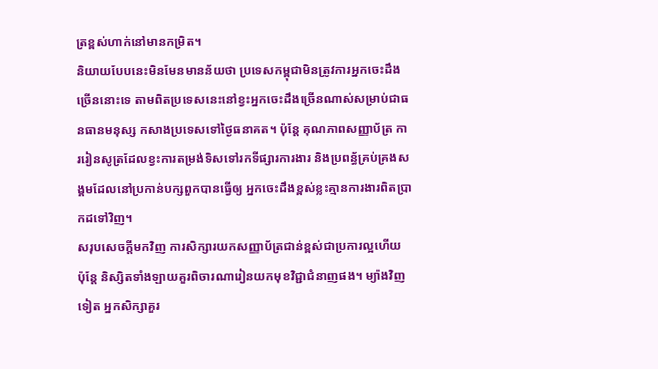ត្រខ្ពស់ហាក់នៅមានកម្រិត។
និយាយបែបនេះមិនមែនមានន័យថា ប្រទេសកម្ពុជាមិនត្រូវការអ្នកចេះដឹងច្រើននោះទេ តាមពិតប្រទេសនេះនៅខ្វះអ្នកចេះដឹងច្រើនណាស់សម្រាប់ជាធនធានមនុស្ស កសាងប្រទេសទៅថ្ងៃធនាគត។ ប៉ុន្តែ គុណភាពសញ្ញាប័ត្រ ការរៀនសូត្រដែលខ្វះការតម្រង់ទិសទៅរកទីផ្សារការងារ និងប្រពន្ធ័គ្រប់គ្រងសង្គមដែលនៅប្រកាន់បក្សពួកបានធ្វើឲ្យ អ្នកចេះដឹងខ្ពស់ខ្លះគ្មានការងារពិតប្រាកដទៅវិញ។
សរុបសេចក្តីមកវិញ ការសិក្សារយកសញ្ញាប័ត្រជាន់ខ្ពស់ជាប្រការល្អហើយ ប៉ុន្តែ និស្សិតទាំងឡាយគួរពិចារណារៀនយកមុខវិជ្ជាជំនាញផង។ ម្យ៉ាងវិញទៀត អ្នកសិក្សាគួរ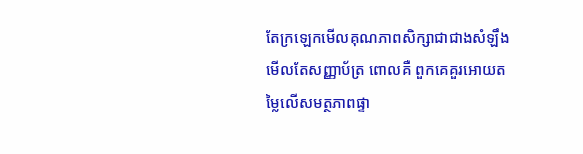តែក្រឡេកមើលគុណភាពសិក្សាជាជាងសំឡឹងមើលតែសញ្ញាប័ត្រ ពោលគឺ ពួកគេគួរអោយតម្លៃលើសមត្ថភាពផ្ទា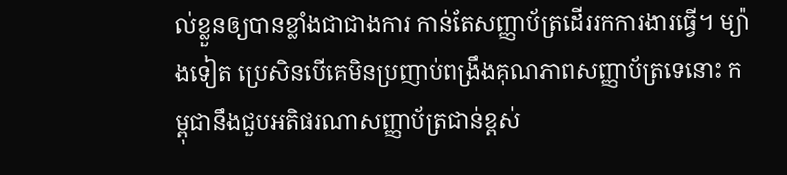ល់ខ្លួនឲ្យបានខ្លាំងជាជាងការ កាន់តែសញ្ញាប័ត្រដើររកការងារធ្វើ។ ម្យ៉ាងទៀត ប្រេសិនបើគេមិនប្រញាប់ពង្រឹងគុណភាពសញ្ញាប័ត្រទេនោះ កម្ពុជានឹងជួបអតិផរណាសញ្ញាប័ត្រជាន់ខ្ពស់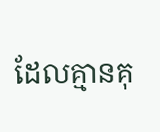ដែលគ្មានគុ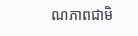ណភាពជាមិ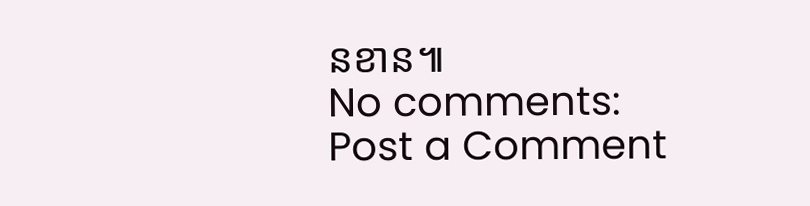នខាន៕
No comments:
Post a Comment